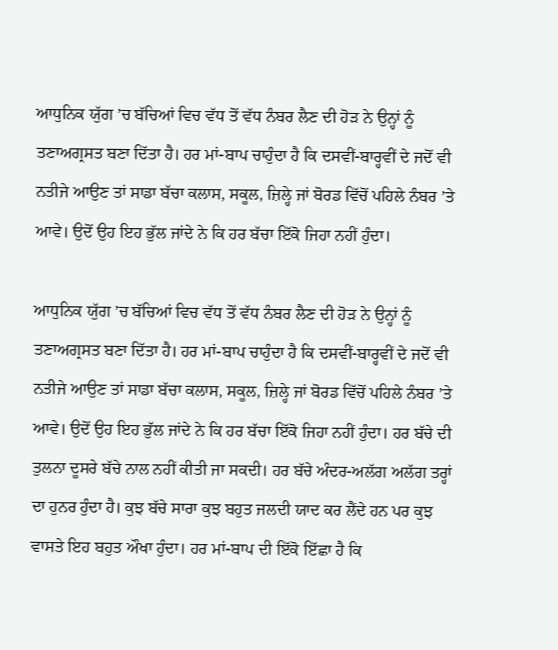ਆਧੁਨਿਕ ਯੁੱਗ ’ਚ ਬੱਚਿਆਂ ਵਿਚ ਵੱਧ ਤੋਂ ਵੱਧ ਨੰਬਰ ਲੈਣ ਦੀ ਹੋੜ ਨੇ ਉਨ੍ਹਾਂ ਨੂੰ ਤਣਾਅਗ੍ਰਸਤ ਬਣਾ ਦਿੱਤਾ ਹੈ। ਹਰ ਮਾਂ-ਬਾਪ ਚਾਹੁੰਦਾ ਹੈ ਕਿ ਦਸਵੀਂ-ਬਾਰ੍ਹਵੀਂ ਦੇ ਜਦੋਂ ਵੀ ਨਤੀਜੇ ਆਉਣ ਤਾਂ ਸਾਡਾ ਬੱਚਾ ਕਲਾਸ, ਸਕੂਲ, ਜ਼ਿਲ੍ਹੇ ਜਾਂ ਬੋਰਡ ਵਿੱਚੋਂ ਪਹਿਲੇ ਨੰਬਰ ’ਤੇ ਆਵੇ। ਉਦੋਂ ਉਹ ਇਹ ਭੁੱਲ ਜਾਂਦੇ ਨੇ ਕਿ ਹਰ ਬੱਚਾ ਇੱਕੋ ਜਿਹਾ ਨਹੀਂ ਹੁੰਦਾ।

ਆਧੁਨਿਕ ਯੁੱਗ ’ਚ ਬੱਚਿਆਂ ਵਿਚ ਵੱਧ ਤੋਂ ਵੱਧ ਨੰਬਰ ਲੈਣ ਦੀ ਹੋੜ ਨੇ ਉਨ੍ਹਾਂ ਨੂੰ ਤਣਾਅਗ੍ਰਸਤ ਬਣਾ ਦਿੱਤਾ ਹੈ। ਹਰ ਮਾਂ-ਬਾਪ ਚਾਹੁੰਦਾ ਹੈ ਕਿ ਦਸਵੀਂ-ਬਾਰ੍ਹਵੀਂ ਦੇ ਜਦੋਂ ਵੀ ਨਤੀਜੇ ਆਉਣ ਤਾਂ ਸਾਡਾ ਬੱਚਾ ਕਲਾਸ, ਸਕੂਲ, ਜ਼ਿਲ੍ਹੇ ਜਾਂ ਬੋਰਡ ਵਿੱਚੋਂ ਪਹਿਲੇ ਨੰਬਰ ’ਤੇ ਆਵੇ। ਉਦੋਂ ਉਹ ਇਹ ਭੁੱਲ ਜਾਂਦੇ ਨੇ ਕਿ ਹਰ ਬੱਚਾ ਇੱਕੋ ਜਿਹਾ ਨਹੀਂ ਹੁੰਦਾ। ਹਰ ਬੱਚੇ ਦੀ ਤੁਲਨਾ ਦੂਸਰੇ ਬੱਚੇ ਨਾਲ ਨਹੀਂ ਕੀਤੀ ਜਾ ਸਕਦੀ। ਹਰ ਬੱਚੇ ਅੰਦਰ-ਅਲੱਗ ਅਲੱਗ ਤਰ੍ਹਾਂ ਦਾ ਹੁਨਰ ਹੁੰਦਾ ਹੈ। ਕੁਝ ਬੱਚੇ ਸਾਰਾ ਕੁਝ ਬਹੁਤ ਜਲਦੀ ਯਾਦ ਕਰ ਲੈਂਦੇ ਹਨ ਪਰ ਕੁਝ ਵਾਸਤੇ ਇਹ ਬਹੁਤ ਔਖਾ ਹੁੰਦਾ। ਹਰ ਮਾਂ-ਬਾਪ ਦੀ ਇੱਕੋ ਇੱਛਾ ਹੈ ਕਿ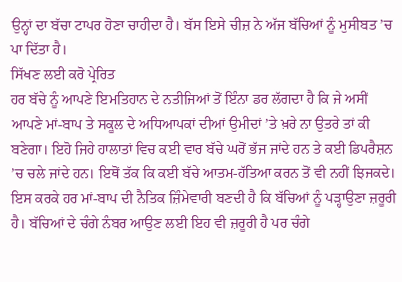ਉਨ੍ਹਾਂ ਦਾ ਬੱਚਾ ਟਾਪਰ ਹੋਣਾ ਚਾਹੀਦਾ ਹੈ। ਬੱਸ ਇਸੇ ਚੀਜ਼ ਨੇ ਅੱਜ ਬੱਚਿਆਂ ਨੂੰ ਮੁਸੀਬਤ ’ਚ ਪਾ ਦਿੱਤਾ ਹੈ।
ਸਿੱਖਣ ਲਈ ਕਰੋ ਪ੍ਰੇਰਿਤ
ਹਰ ਬੱਚੇ ਨੂੰ ਆਪਣੇ ਇਮਤਿਹਾਨ ਦੇ ਨਤੀਜਿਆਂ ਤੋਂ ਇੰਨਾ ਡਰ ਲੱਗਦਾ ਹੈ ਕਿ ਜੇ ਅਸੀਂ ਆਪਣੇ ਮਾਂ-ਬਾਪ ਤੇ ਸਕੂਲ ਦੇ ਅਧਿਆਪਕਾਂ ਦੀਆਂ ਉਮੀਦਾਂ ’ਤੇ ਖ਼ਰੇ ਨਾ ਉਤਰੇ ਤਾਂ ਕੀ ਬਣੇਗਾ। ਇਹੋ ਜਿਹੇ ਹਾਲਾਤਾਂ ਵਿਚ ਕਈ ਵਾਰ ਬੱਚੇ ਘਰੋਂ ਭੱਜ ਜਾਂਦੇ ਹਨ ਤੇ ਕਈ ਡਿਪਰੈਸ਼ਨ ’ਚ ਚਲੇ ਜਾਂਦੇ ਹਨ। ਇਥੋਂ ਤੱਕ ਕਿ ਕਈ ਬੱਚੇ ਆਤਮ-ਹੱਤਿਆ ਕਰਨ ਤੋਂ ਵੀ ਨਹੀਂ ਝਿਜਕਦੇ। ਇਸ ਕਰਕੇ ਹਰ ਮਾਂ-ਬਾਪ ਦੀ ਨੈਤਿਕ ਜ਼ਿੰਮੇਵਾਰੀ ਬਣਦੀ ਹੈ ਕਿ ਬੱਚਿਆਂ ਨੂੰ ਪੜ੍ਹਾਉਣਾ ਜ਼ਰੂਰੀ ਹੈ। ਬੱਚਿਆਂ ਦੇ ਚੰਗੇ ਨੰਬਰ ਆਉਣ ਲਈ ਇਹ ਵੀ ਜ਼ਰੂਰੀ ਹੈ ਪਰ ਚੰਗੇ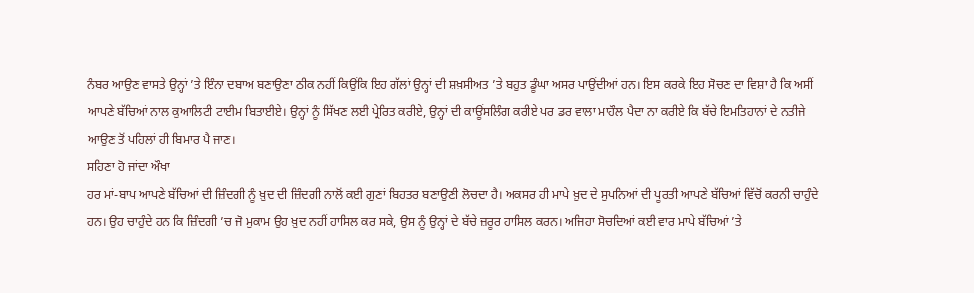ਨੰਬਰ ਆਉਣ ਵਾਸਤੇ ਉਨ੍ਹਾਂ ’ਤੇ ਇੰਨਾ ਦਬਾਅ ਬਣਾਉਣਾ ਠੀਕ ਨਹੀਂ ਕਿਉਂਕਿ ਇਹ ਗੱਲਾਂ ਉਨ੍ਹਾਂ ਦੀ ਸ਼ਖ਼ਸੀਅਤ ’ਤੇ ਬਹੁਤ ਡੂੰਘਾ ਅਸਰ ਪਾਉਂਦੀਆਂ ਹਨ। ਇਸ ਕਰਕੇ ਇਹ ਸੋਚਣ ਦਾ ਵਿਸ਼ਾ ਹੈ ਕਿ ਅਸੀਂ ਆਪਣੇ ਬੱਚਿਆਂ ਨਾਲ ਕੁਆਲਿਟੀ ਟਾਈਮ ਬਿਤਾਈਏ। ਉਨ੍ਹਾਂ ਨੂੰ ਸਿੱਖਣ ਲਈ ਪ੍ਰੇਰਿਤ ਕਰੀਏ, ਉਨ੍ਹਾਂ ਦੀ ਕਾਊਂਸਲਿੰਗ ਕਰੀਏ ਪਰ ਡਰ ਵਾਲਾ ਮਾਹੌਲ ਪੈਦਾ ਨਾ ਕਰੀਏ ਕਿ ਬੱਚੇ ਇਮਤਿਹਾਨਾਂ ਦੇ ਨਤੀਜੇ ਆਉਣ ਤੋਂ ਪਹਿਲਾਂ ਹੀ ਬਿਮਾਰ ਪੈ ਜਾਣ।
ਸਹਿਣਾ ਹੋ ਜਾਂਦਾ ਔਖਾ
ਹਰ ਮਾਂ-ਬਾਪ ਆਪਣੇ ਬੱਚਿਆਂ ਦੀ ਜ਼ਿੰਦਗੀ ਨੂੰ ਖ਼ੁਦ ਦੀ ਜ਼ਿੰਦਗੀ ਨਾਲੋਂ ਕਈ ਗੁਣਾਂ ਬਿਹਤਰ ਬਣਾਉਣੀ ਲੋਚਦਾ ਹੈ। ਅਕਸਰ ਹੀ ਮਾਪੇ ਖ਼ੁਦ ਦੇ ਸੁਪਨਿਆਂ ਦੀ ਪੂਰਤੀ ਆਪਣੇ ਬੱਚਿਆਂ ਵਿੱਚੋਂ ਕਰਨੀ ਚਾਹੁੰਦੇ ਹਨ। ਉਹ ਚਾਹੁੰਦੇ ਹਨ ਕਿ ਜ਼ਿੰਦਗੀ ’ਚ ਜੋ ਮੁਕਾਮ ਉਹ ਖ਼ੁਦ ਨਹੀਂ ਹਾਸਿਲ ਕਰ ਸਕੇ, ਉਸ ਨੂੰ ਉਨ੍ਹਾਂ ਦੇ ਬੱਚੇ ਜ਼ਰੂਰ ਹਾਸਿਲ ਕਰਨ। ਅਜਿਹਾ ਸੋਚਦਿਆਂ ਕਈ ਵਾਰ ਮਾਪੇ ਬੱਚਿਆਂ ’ਤੇ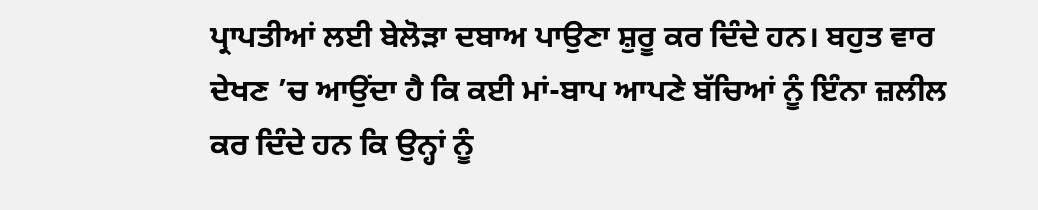ਪ੍ਰਾਪਤੀਆਂ ਲਈ ਬੇਲੋੜਾ ਦਬਾਅ ਪਾਉਣਾ ਸ਼ੁਰੂ ਕਰ ਦਿੰਦੇ ਹਨ। ਬਹੁਤ ਵਾਰ ਦੇਖਣ ’ਚ ਆਉਂਦਾ ਹੈ ਕਿ ਕਈ ਮਾਂ-ਬਾਪ ਆਪਣੇ ਬੱਚਿਆਂ ਨੂੰ ਇੰਨਾ ਜ਼ਲੀਲ ਕਰ ਦਿੰਦੇ ਹਨ ਕਿ ਉਨ੍ਹਾਂ ਨੂੰ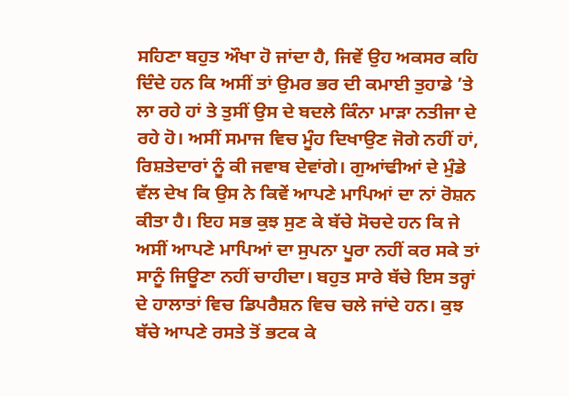ਸਹਿਣਾ ਬਹੁਤ ਔਖਾ ਹੋ ਜਾਂਦਾ ਹੈ, ਜਿਵੇਂ ਉਹ ਅਕਸਰ ਕਹਿ ਦਿੰਦੇ ਹਨ ਕਿ ਅਸੀਂ ਤਾਂ ਉਮਰ ਭਰ ਦੀ ਕਮਾਈ ਤੁਹਾਡੇ ’ਤੇ ਲਾ ਰਹੇ ਹਾਂ ਤੇ ਤੁਸੀਂ ਉਸ ਦੇ ਬਦਲੇ ਕਿੰਨਾ ਮਾੜਾ ਨਤੀਜਾ ਦੇ ਰਹੇ ਹੋ। ਅਸੀਂ ਸਮਾਜ ਵਿਚ ਮੂੰਹ ਦਿਖਾਉਣ ਜੋਗੇ ਨਹੀਂ ਹਾਂ, ਰਿਸ਼ਤੇਦਾਰਾਂ ਨੂੰ ਕੀ ਜਵਾਬ ਦੇਵਾਂਗੇ। ਗੁਆਂਢੀਆਂ ਦੇ ਮੁੰਡੇ ਵੱਲ ਦੇਖ ਕਿ ਉਸ ਨੇ ਕਿਵੇਂ ਆਪਣੇ ਮਾਪਿਆਂ ਦਾ ਨਾਂ ਰੋਸ਼ਨ ਕੀਤਾ ਹੈ। ਇਹ ਸਭ ਕੁਝ ਸੁਣ ਕੇ ਬੱਚੇ ਸੋਚਦੇ ਹਨ ਕਿ ਜੇ ਅਸੀਂ ਆਪਣੇ ਮਾਪਿਆਂ ਦਾ ਸੁਪਨਾ ਪੂਰਾ ਨਹੀਂ ਕਰ ਸਕੇ ਤਾਂ ਸਾਨੂੰ ਜਿਊਣਾ ਨਹੀਂ ਚਾਹੀਦਾ। ਬਹੁਤ ਸਾਰੇ ਬੱਚੇ ਇਸ ਤਰ੍ਹਾਂ ਦੇ ਹਾਲਾਤਾਂ ਵਿਚ ਡਿਪਰੈਸ਼ਨ ਵਿਚ ਚਲੇ ਜਾਂਦੇ ਹਨ। ਕੁਝ ਬੱਚੇ ਆਪਣੇ ਰਸਤੇ ਤੋਂ ਭਟਕ ਕੇ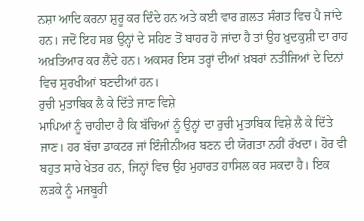ਨਸ਼ਾ ਆਦਿ ਕਰਨਾ ਸ਼ੁਰੂ ਕਰ ਦਿੰਦੇ ਹਨ ਅਤੇ ਕਈ ਵਾਰ ਗ਼ਲਤ ਸੰਗਤ ਵਿਚ ਪੈ ਜਾਂਦੇ ਹਨ। ਜਦੋਂ ਇਹ ਸਭ ਉਨ੍ਹਾਂ ਦੇ ਸਹਿਣ ਤੋਂ ਬਾਹਰ ਹੋ ਜਾਂਦਾ ਹੈ ਤਾਂ ਉਹ ਖ਼ੁਦਕੁਸ਼ੀ ਦਾ ਰਾਹ ਅਖ਼ਤਿਆਰ ਕਰ ਲੈਂਦੇ ਹਨ। ਅਕਸਰ ਇਸ ਤਰ੍ਹਾਂ ਦੀਆਂ ਖ਼ਬਰਾਂ ਨਤੀਜਿਆਂ ਦੇ ਦਿਨਾਂ ਵਿਚ ਸੁਰਖੀਆਂ ਬਣਦੀਆਂ ਹਨ।
ਰੁਚੀ ਮੁਤਾਬਿਕ ਲੈ ਕੇ ਦਿੱਤੇ ਜਾਣ ਵਿਸ਼ੇ
ਮਾਪਿਆਂ ਨੂੰ ਚਾਹੀਦਾ ਹੈ ਕਿ ਬੱਚਿਆਂ ਨੂੰ ਉਨ੍ਹਾਂ ਦਾ ਰੁਚੀ ਮੁਤਾਬਿਕ ਵਿਸ਼ੇ ਲੈ ਕੇ ਦਿੱਤੇ ਜਾਣ। ਹਰ ਬੱਚਾ ਡਾਕਟਰ ਜਾਂ ਇੰਜੀਨੀਅਰ ਬਣਨ ਦੀ ਯੋਗਤਾ ਨਹੀਂ ਰੱਖਦਾ। ਹੋਰ ਵੀ ਬਹੁਤ ਸਾਰੇ ਖੇਤਰ ਹਨ, ਜਿਨ੍ਹਾਂ ਵਿਚ ਉਹ ਮੁਹਾਰਤ ਹਾਸਿਲ ਕਰ ਸਕਦਾ ਹੈ। ਇਕ ਲੜਕੇ ਨੂੰ ਮਜਬੂਰੀ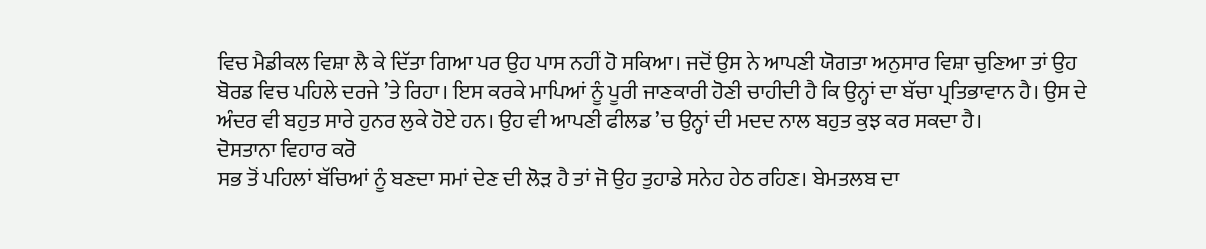ਵਿਚ ਮੈਡੀਕਲ ਵਿਸ਼ਾ ਲੈ ਕੇ ਦਿੱਤਾ ਗਿਆ ਪਰ ਉਹ ਪਾਸ ਨਹੀਂ ਹੋ ਸਕਿਆ। ਜਦੋਂ ਉਸ ਨੇ ਆਪਣੀ ਯੋਗਤਾ ਅਨੁਸਾਰ ਵਿਸ਼ਾ ਚੁਣਿਆ ਤਾਂ ਉਹ ਬੋਰਡ ਵਿਚ ਪਹਿਲੇ ਦਰਜੇ ’ਤੇ ਰਿਹਾ। ਇਸ ਕਰਕੇ ਮਾਪਿਆਂ ਨੂੰ ਪੂਰੀ ਜਾਣਕਾਰੀ ਹੋਣੀ ਚਾਹੀਦੀ ਹੈ ਕਿ ਉਨ੍ਹਾਂ ਦਾ ਬੱਚਾ ਪ੍ਰਤਿਭਾਵਾਨ ਹੈ। ਉਸ ਦੇ ਅੰਦਰ ਵੀ ਬਹੁਤ ਸਾਰੇ ਹੁਨਰ ਲੁਕੇ ਹੋਏ ਹਨ। ਉਹ ਵੀ ਆਪਣੀ ਫੀਲਡ ’ਚ ਉਨ੍ਹਾਂ ਦੀ ਮਦਦ ਨਾਲ ਬਹੁਤ ਕੁਝ ਕਰ ਸਕਦਾ ਹੈ।
ਦੋਸਤਾਨਾ ਵਿਹਾਰ ਕਰੋ
ਸਭ ਤੋਂ ਪਹਿਲਾਂ ਬੱਚਿਆਂ ਨੂੰ ਬਣਦਾ ਸਮਾਂ ਦੇਣ ਦੀ ਲੋੜ ਹੈ ਤਾਂ ਜੋ ਉਹ ਤੁਹਾਡੇ ਸਨੇਹ ਹੇਠ ਰਹਿਣ। ਬੇਮਤਲਬ ਦਾ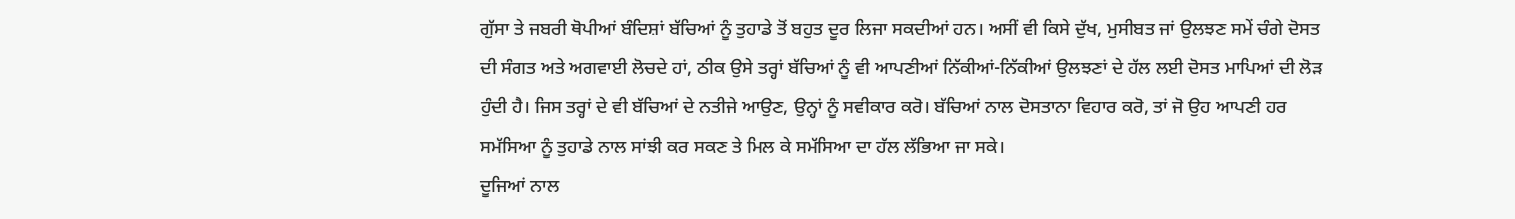ਗੁੱਸਾ ਤੇ ਜਬਰੀ ਥੋਪੀਆਂ ਬੰਦਿਸ਼ਾਂ ਬੱਚਿਆਂ ਨੂੰ ਤੁਹਾਡੇ ਤੋਂ ਬਹੁਤ ਦੂਰ ਲਿਜਾ ਸਕਦੀਆਂ ਹਨ। ਅਸੀਂ ਵੀ ਕਿਸੇ ਦੁੱਖ, ਮੁਸੀਬਤ ਜਾਂ ਉਲਝਣ ਸਮੇਂ ਚੰਗੇ ਦੋਸਤ ਦੀ ਸੰਗਤ ਅਤੇ ਅਗਵਾਈ ਲੋਚਦੇ ਹਾਂ, ਠੀਕ ਉਸੇ ਤਰ੍ਹਾਂ ਬੱਚਿਆਂ ਨੂੰ ਵੀ ਆਪਣੀਆਂ ਨਿੱਕੀਆਂ-ਨਿੱਕੀਆਂ ਉਲਝਣਾਂ ਦੇ ਹੱਲ ਲਈ ਦੋਸਤ ਮਾਪਿਆਂ ਦੀ ਲੋੜ ਹੁੰਦੀ ਹੈ। ਜਿਸ ਤਰ੍ਹਾਂ ਦੇ ਵੀ ਬੱਚਿਆਂ ਦੇ ਨਤੀਜੇ ਆਉਣ, ਉਨ੍ਹਾਂ ਨੂੰ ਸਵੀਕਾਰ ਕਰੋ। ਬੱਚਿਆਂ ਨਾਲ ਦੋਸਤਾਨਾ ਵਿਹਾਰ ਕਰੋ, ਤਾਂ ਜੋ ਉਹ ਆਪਣੀ ਹਰ ਸਮੱਸਿਆ ਨੂੰ ਤੁਹਾਡੇ ਨਾਲ ਸਾਂਝੀ ਕਰ ਸਕਣ ਤੇ ਮਿਲ ਕੇ ਸਮੱਸਿਆ ਦਾ ਹੱਲ ਲੱਭਿਆ ਜਾ ਸਕੇ।
ਦੂਜਿਆਂ ਨਾਲ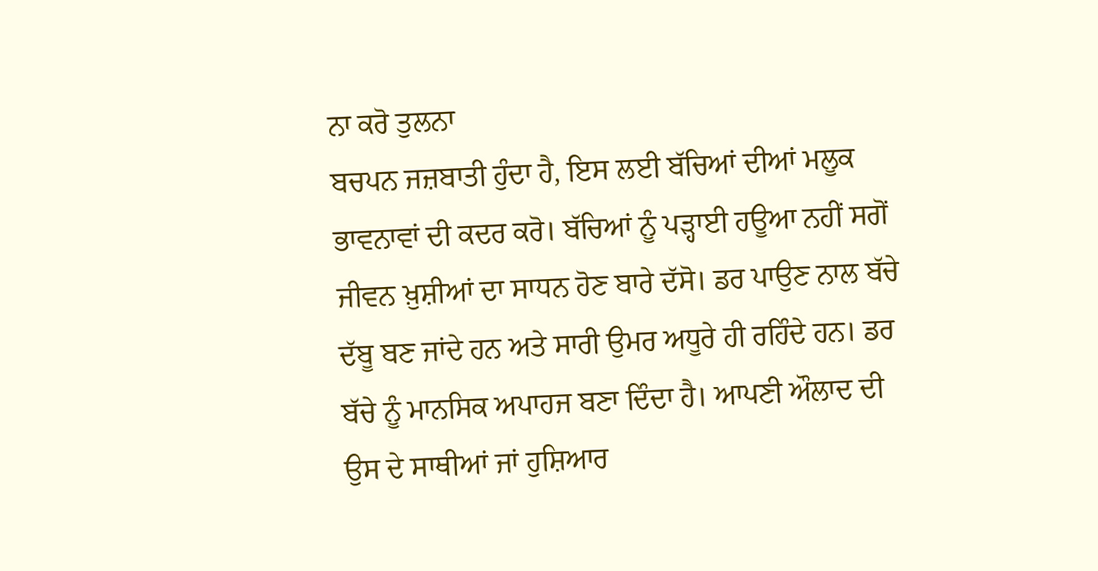ਨਾ ਕਰੋ ਤੁਲਨਾ
ਬਚਪਨ ਜਜ਼ਬਾਤੀ ਹੁੰਦਾ ਹੈ, ਇਸ ਲਈ ਬੱਚਿਆਂ ਦੀਆਂ ਮਲੂਕ ਭਾਵਨਾਵਾਂ ਦੀ ਕਦਰ ਕਰੋ। ਬੱਚਿਆਂ ਨੂੰ ਪੜ੍ਹਾਈ ਹਊਆ ਨਹੀਂ ਸਗੋਂ ਜੀਵਨ ਖ਼ੁਸ਼ੀਆਂ ਦਾ ਸਾਧਨ ਹੋਣ ਬਾਰੇ ਦੱਸੋ। ਡਰ ਪਾਉਣ ਨਾਲ ਬੱਚੇ ਦੱਬੂ ਬਣ ਜਾਂਦੇ ਹਨ ਅਤੇ ਸਾਰੀ ਉਮਰ ਅਧੂਰੇ ਹੀ ਰਹਿੰਦੇ ਹਨ। ਡਰ ਬੱਚੇ ਨੂੰ ਮਾਨਸਿਕ ਅਪਾਹਜ ਬਣਾ ਦਿੰਦਾ ਹੈ। ਆਪਣੀ ਔਲਾਦ ਦੀ ਉਸ ਦੇ ਸਾਥੀਆਂ ਜਾਂ ਹੁਸ਼ਿਆਰ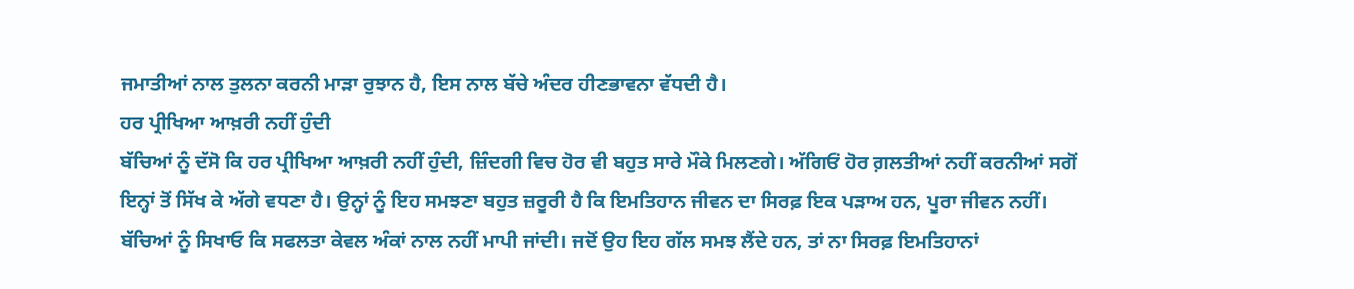ਜਮਾਤੀਆਂ ਨਾਲ ਤੁਲਨਾ ਕਰਨੀ ਮਾੜਾ ਰੁਝਾਨ ਹੈ, ਇਸ ਨਾਲ ਬੱਚੇ ਅੰਦਰ ਹੀਣਭਾਵਨਾ ਵੱਧਦੀ ਹੈ।
ਹਰ ਪ੍ਰੀਖਿਆ ਆਖ਼ਰੀ ਨਹੀਂ ਹੁੰਦੀ
ਬੱਚਿਆਂ ਨੂੰ ਦੱਸੋ ਕਿ ਹਰ ਪ੍ਰੀਖਿਆ ਆਖ਼ਰੀ ਨਹੀਂ ਹੁੰਦੀ, ਜ਼ਿੰਦਗੀ ਵਿਚ ਹੋਰ ਵੀ ਬਹੁਤ ਸਾਰੇ ਮੌਕੇ ਮਿਲਣਗੇ। ਅੱਗਿਓਂ ਹੋਰ ਗ਼ਲਤੀਆਂ ਨਹੀਂ ਕਰਨੀਆਂ ਸਗੋਂ ਇਨ੍ਹਾਂ ਤੋਂ ਸਿੱਖ ਕੇ ਅੱਗੇ ਵਧਣਾ ਹੈ। ਉਨ੍ਹਾਂ ਨੂੰ ਇਹ ਸਮਝਣਾ ਬਹੁਤ ਜ਼ਰੂਰੀ ਹੈ ਕਿ ਇਮਤਿਹਾਨ ਜੀਵਨ ਦਾ ਸਿਰਫ਼ ਇਕ ਪੜਾਅ ਹਨ, ਪੂਰਾ ਜੀਵਨ ਨਹੀਂ। ਬੱਚਿਆਂ ਨੂੰ ਸਿਖਾਓ ਕਿ ਸਫਲਤਾ ਕੇਵਲ ਅੰਕਾਂ ਨਾਲ ਨਹੀਂ ਮਾਪੀ ਜਾਂਦੀ। ਜਦੋਂ ਉਹ ਇਹ ਗੱਲ ਸਮਝ ਲੈਂਦੇ ਹਨ, ਤਾਂ ਨਾ ਸਿਰਫ਼ ਇਮਤਿਹਾਨਾਂ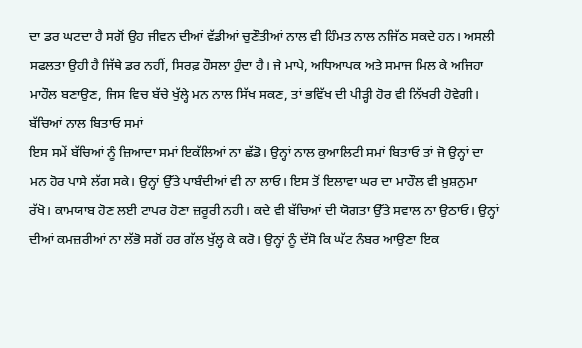ਦਾ ਡਰ ਘਟਦਾ ਹੈ ਸਗੋਂ ਉਹ ਜੀਵਨ ਦੀਆਂ ਵੱਡੀਆਂ ਚੁਣੌਤੀਆਂ ਨਾਲ ਵੀ ਹਿੰਮਤ ਨਾਲ ਨਜਿੱਠ ਸਕਦੇ ਹਨ। ਅਸਲੀ ਸਫਲਤਾ ਉਹੀ ਹੈ ਜਿੱਥੇ ਡਰ ਨਹੀਂ, ਸਿਰਫ਼ ਹੌਸਲਾ ਹੁੰਦਾ ਹੈ। ਜੇ ਮਾਪੇ, ਅਧਿਆਪਕ ਅਤੇ ਸਮਾਜ ਮਿਲ ਕੇ ਅਜਿਹਾ ਮਾਹੌਲ ਬਣਾਉਣ, ਜਿਸ ਵਿਚ ਬੱਚੇ ਖੁੱਲ੍ਹੇ ਮਨ ਨਾਲ ਸਿੱਖ ਸਕਣ, ਤਾਂ ਭਵਿੱਖ ਦੀ ਪੀੜ੍ਹੀ ਹੋਰ ਵੀ ਨਿੱਖਰੀ ਹੋਵੇਗੀ।
ਬੱਚਿਆਂ ਨਾਲ ਬਿਤਾਓ ਸਮਾਂ
ਇਸ ਸਮੇਂ ਬੱਚਿਆਂ ਨੂੰ ਜ਼ਿਆਦਾ ਸਮਾਂ ਇਕੱਲਿਆਂ ਨਾ ਛੱਡੋ। ਉਨ੍ਹਾਂ ਨਾਲ ਕੁਆਲਿਟੀ ਸਮਾਂ ਬਿਤਾਓ ਤਾਂ ਜੋ ਉਨ੍ਹਾਂ ਦਾ ਮਨ ਹੋਰ ਪਾਸੇ ਲੱਗ ਸਕੇ। ਉਨ੍ਹਾਂ ਉੱਤੇ ਪਾਬੰਦੀਆਂ ਵੀ ਨਾ ਲਾਓ। ਇਸ ਤੋਂ ਇਲਾਵਾ ਘਰ ਦਾ ਮਾਹੌਲ ਵੀ ਖ਼ੁਸ਼ਨੁਮਾ ਰੱਖੋ। ਕਾਮਯਾਬ ਹੋਣ ਲਈ ਟਾਪਰ ਹੋਣਾ ਜ਼ਰੂਰੀ ਨਹੀ। ਕਦੇ ਵੀ ਬੱਚਿਆਂ ਦੀ ਯੋਗਤਾ ਉੱਤੇ ਸਵਾਲ ਨਾ ਉਠਾਓ। ਉਨ੍ਹਾਂ ਦੀਆਂ ਕਮਜ਼ਰੀਆਂ ਨਾ ਲੱਭੋ ਸਗੋਂ ਹਰ ਗੱਲ ਖੁੱਲ੍ਹ ਕੇ ਕਰੋ। ਉਨ੍ਹਾਂ ਨੂੰ ਦੱਸੋ ਕਿ ਘੱਟ ਨੰਬਰ ਆਉਣਾ ਇਕ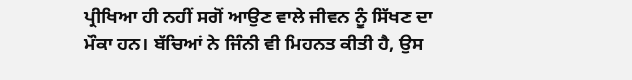ਪ੍ਰੀਖਿਆ ਹੀ ਨਹੀਂ ਸਗੋਂ ਆਉਣ ਵਾਲੇ ਜੀਵਨ ਨੂੰ ਸਿੱਖਣ ਦਾ ਮੌਕਾ ਹਨ। ਬੱਚਿਆਂ ਨੇ ਜਿੰਨੀ ਵੀ ਮਿਹਨਤ ਕੀਤੀ ਹੈ, ਉਸ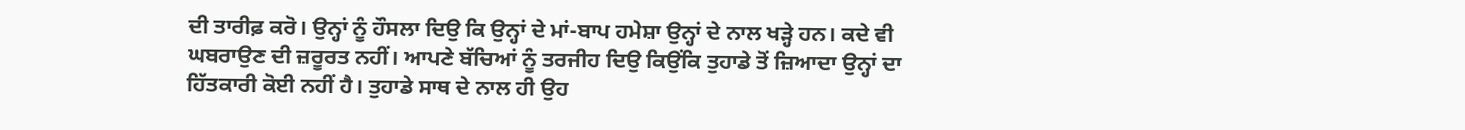ਦੀ ਤਾਰੀਫ਼ ਕਰੋ। ਉਨ੍ਹਾਂ ਨੂੰ ਹੌਸਲਾ ਦਿਉ ਕਿ ਉਨ੍ਹਾਂ ਦੇ ਮਾਂ-ਬਾਪ ਹਮੇਸ਼ਾ ਉਨ੍ਹਾਂ ਦੇ ਨਾਲ ਖੜ੍ਹੇ ਹਨ। ਕਦੇ ਵੀ ਘਬਰਾਉਣ ਦੀ ਜ਼ਰੂਰਤ ਨਹੀਂ। ਆਪਣੇ ਬੱਚਿਆਂ ਨੂੰ ਤਰਜੀਹ ਦਿਉ ਕਿਉਂਕਿ ਤੁਹਾਡੇ ਤੋਂ ਜ਼ਿਆਦਾ ਉਨ੍ਹਾਂ ਦਾ ਹਿੱਤਕਾਰੀ ਕੋਈ ਨਹੀਂ ਹੈ। ਤੁਹਾਡੇ ਸਾਥ ਦੇ ਨਾਲ ਹੀ ਉਹ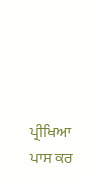ਪ੍ਰੀਖਿਆ ਪਾਸ ਕਰ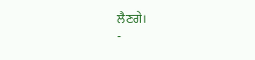ਲੈਣਗੇ।
-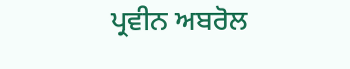ਪ੍ਰਵੀਨ ਅਬਰੋਲ